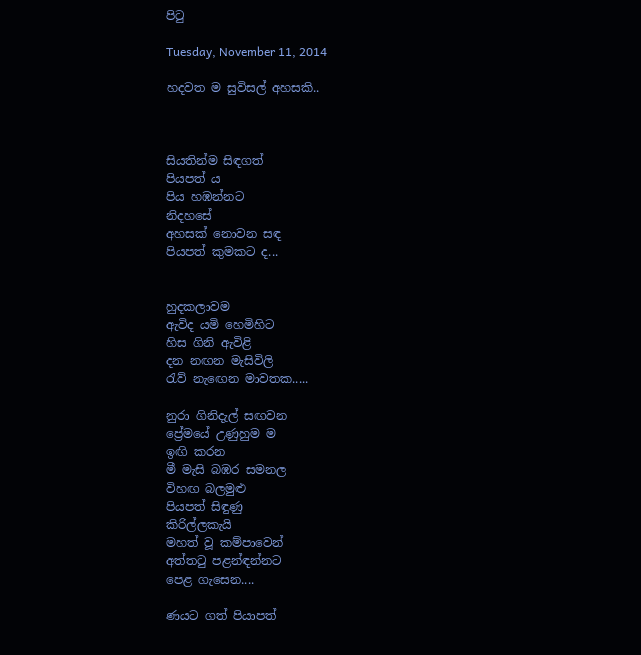පිටු

Tuesday, November 11, 2014

හදවත ම සුවිසල් අහසකි..



සියතින්ම සිඳගත්
පියපත් ය
පිය හඹන්නට
නිදහසේ
අහසක් නොවන සඳ
පියපත් කුමකට ද...


හුදකලාවම
ඇවිද යමි හෙමිහිට
හිස ගිනි ඇවිළි
දන නඟන මැසිවිලි
රැව් නැඟෙන මාවතක.....

නුරා ගිනිදැල් සඟවන
ප්‍රේමයේ උණුහුම ම
ඉඟි කරන
මී මැසි බඹර සමනල
විහඟ බලමුළු
පියපත් සිඳුණු
කිරිල්ලකැයි
මහත් වූ කම්පාවෙන්
අත්තටු පළන්ඳන්නට
පෙළ ගැසෙන....

ණයට ගත් පියාපත්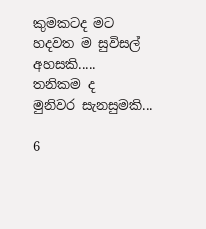කුමකටද මට
හදවත ම සුවිසල්
අහසකි.....
තනිකම ද
මුනිවර සැනසුමකි...

6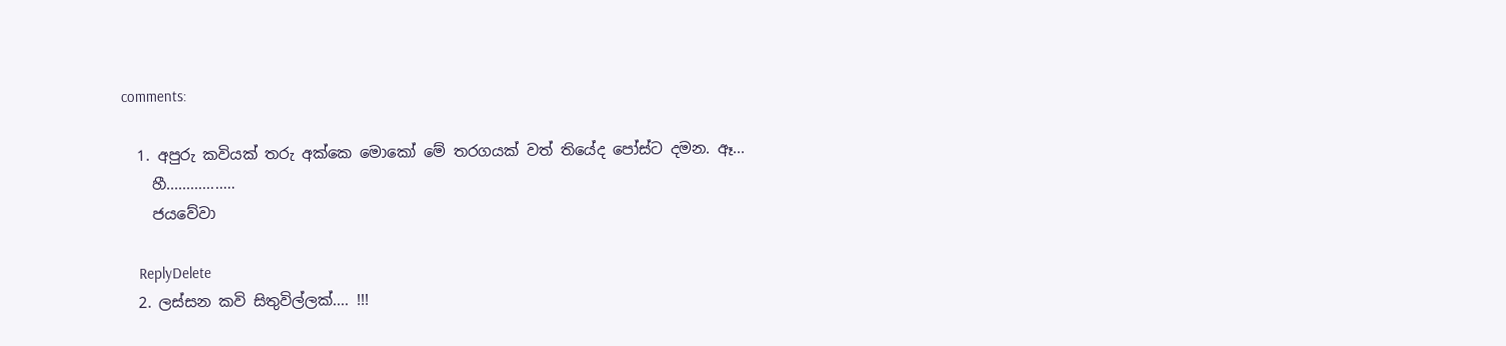comments:

  1. අපුරු කවියක් තරු අක්කෙ මොකෝ මේ තරගයක් වත් තියේද පෝස්ට දමන. ඈ...
    හී.................
    ජයවේවා

    ReplyDelete
  2. ලස්සන කවි සිතුවිල්ලක්.... !!!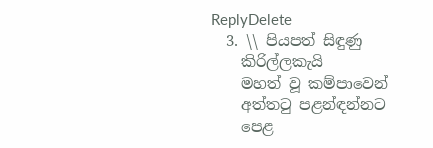ReplyDelete
  3. \\ පියපත් සිඳුණු
    කිරිල්ලකැයි
    මහත් වූ කම්පාවෙන්
    අත්තටු පළන්ඳන්නට
    පෙළ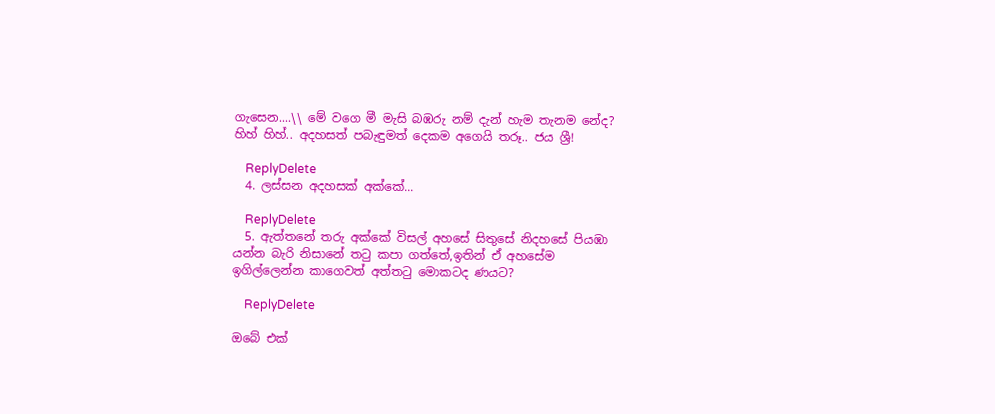ගැසෙන....\\ මේ වගෙ මී මැසි බඹරු නම් දැන් හැම තැනම නේද? හිහ් හිහ්.. අදහසත් පබැඳුමත් දෙකම අගෙයි තරූ.. ජය ශ්‍රී!

    ReplyDelete
  4. ලස්සන අදහසක් අක්කේ...

    ReplyDelete
  5. ඇත්තනේ තරු අක්කේ විසල් අහසේ සිතුසේ නිදහසේ පියඹා යන්න බැරි නිසානේ තටු කපා ගත්තේ,ඉතින් ඒ අහසේම ඉගිල්ලෙන්න කාගෙවත් අත්තටු මොකටද ණයට?

    ReplyDelete

ඔබේ එක්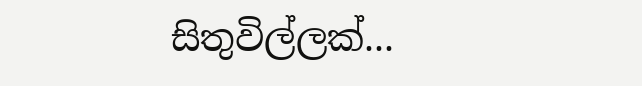සිතුවිල්ලක්...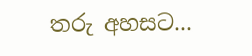තරු අහසට...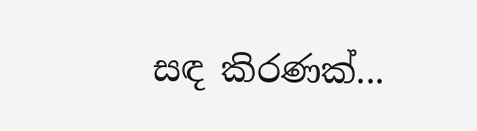සඳ කිරණක්...